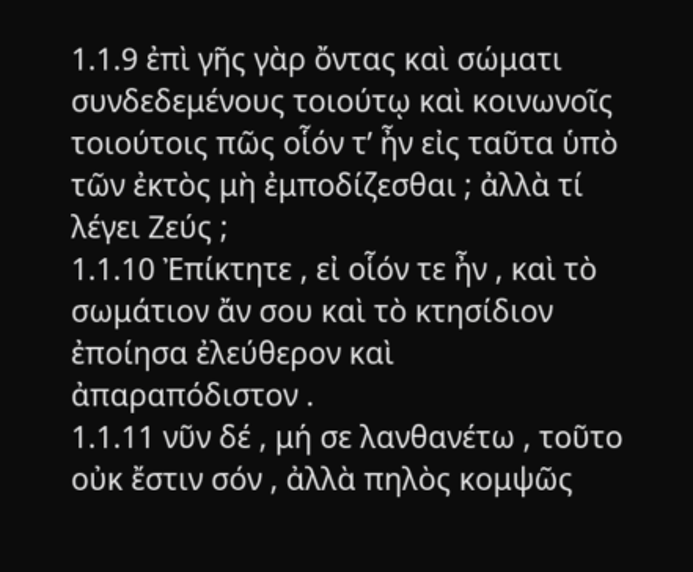1.1.9 ἐπὶ γῆς γὰρ ὄντας καὶ σώματι συνδεδεμένους τοιούτῳ καὶ κοινωνοῖς τοιούτοις πῶς οἷόν τʹ ἦν εἰς ταῦτα ὑπὸ τῶν ἐκτὸς μὴ ἐμποδίζεσθαι ; ἀλλὰ τί λέγει Ζεύς ;
1.1.10 Ἐπίκτητε , εἰ οἷόν τε ἦν , καὶ τὸ σωμάτιον ἄν σου καὶ τὸ κτησίδιον ἐποίησα ἐλεύθερον καὶ ἀπαραπόδιστον .
1.1.11 νῦν δέ , μή σε λανθανέτω , τοῦτο οὐκ ἔστιν σόν , ἀλλὰ πηλὸς κομψῶς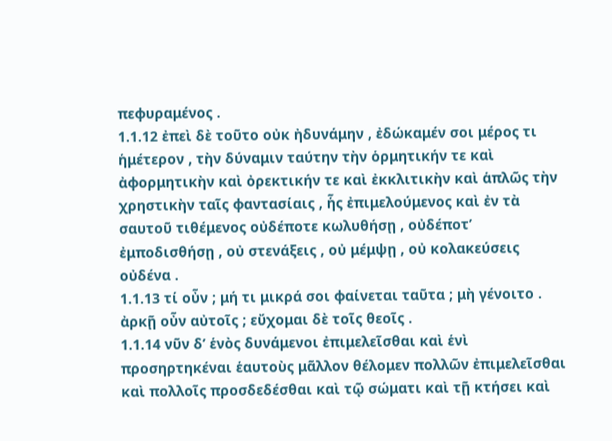πεφυραμένος .
1.1.12 ἐπεὶ δὲ τοῦτο οὐκ ἠδυνάμην , ἐδώκαμέν σοι μέρος τι ἡμέτερον , τὴν δύναμιν ταύτην τὴν ὁρμητικήν τε καὶ ἀφορμητικὴν καὶ ὀρεκτικήν τε καὶ ἐκκλιτικὴν καὶ ἁπλῶς τὴν χρηστικὴν ταῖς φαντασίαις , ἧς ἐπιμελούμενος καὶ ἐν τὰ σαυτοῦ τιθέμενος οὐδέποτε κωλυθήσῃ , οὐδέποτʹ ἐμποδισθήσῃ , οὐ στενάξεις , οὐ μέμψῃ , οὐ κολακεύσεις οὐδένα .
1.1.13 τί οὖν ; μή τι μικρά σοι φαίνεται ταῦτα ; μὴ γένοιτο . ἀρκῇ οὖν αὐτοῖς ; εὔχομαι δὲ τοῖς θεοῖς .
1.1.14 νῦν δʹ ἑνὸς δυνάμενοι ἐπιμελεῖσθαι καὶ ἑνὶ προσηρτηκέναι ἑαυτοὺς μᾶλλον θέλομεν πολλῶν ἐπιμελεῖσθαι καὶ πολλοῖς προσδεδέσθαι καὶ τῷ σώματι καὶ τῇ κτήσει καὶ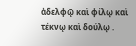ἀδελφῷ καὶ φίλῳ καὶ τέκνῳ καὶ δούλῳ .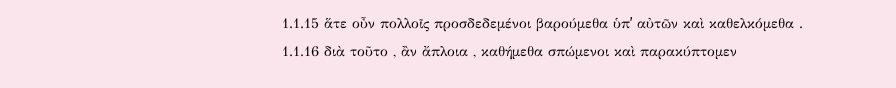1.1.15 ἅτε οὖν πολλοῖς προσδεδεμένοι βαρούμεθα ὑπʹ αὐτῶν καὶ καθελκόμεθα .
1.1.16 διὰ τοῦτο , ἂν ἄπλοια , καθήμεθα σπώμενοι καὶ παρακύπτομεν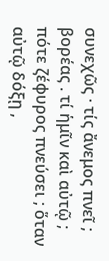συνεχῶς · τίς ἄνεμος πνεῖ ; βορέας . τί ἡμῖν καὶ αὐτῷ ; πότε ζέφυρος πνεύσει ; ὅταν αὐτῷ δόξῃ ,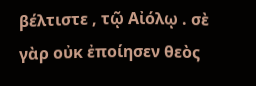βέλτιστε , τῷ Αἰόλῳ . σὲ γὰρ οὐκ ἐποίησεν θεὸς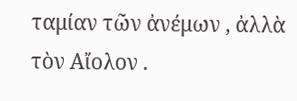ταμίαν τῶν ἀνέμων , ἀλλὰ τὸν Αἴολον .